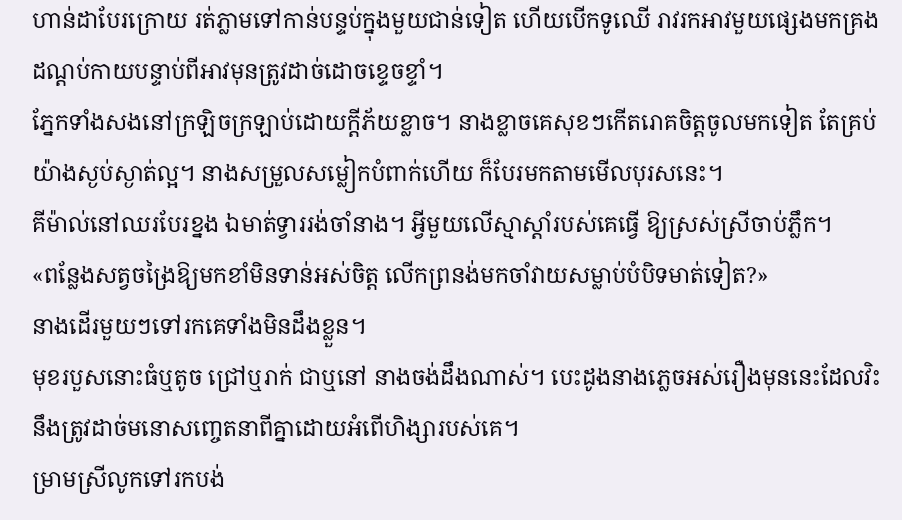ហាន់ដាបែរក្រោយ រត់ភ្លាមទៅកាន់បន្ទប់ក្នុងមួយជាន់ទៀត ហើយបើកទូឈើ រាវរកអាវមួយផ្សេងមកគ្រង ដណ្តប់កាយបន្ទាប់ពីអាវមុនត្រូវដាច់ដោចខ្ទេចខ្ទាំ។
ភ្នែកទាំងសងនៅក្រឡិចក្រឡាប់ដោយក្តីភ័យខ្លាច។ នាងខ្លាចគេសុខៗកើតរោគចិត្តចូលមកទៀត តែគ្រប់យ៉ាងស្ងប់ស្ងាត់ល្អ។ នាងសម្រួលសម្លៀកបំពាក់ហើយ ក៏បែរមកតាមមើលបុរសនេះ។
គីម៉ាល់នៅឈរបែរខ្នង ឯមាត់ទ្វាររង់ចាំនាង។ អ្វីមួយលើស្មាស្តាំរបស់គេធ្វើ ឱ្យស្រស់ស្រីចាប់ភ្លឹក។
«ពន្លែងសត្វចង្រៃឱ្យមកខាំមិនទាន់អស់ចិត្ត លើកព្រនង់មកចាំវាយសម្លាប់បំបិទមាត់ទៀត?»
នាងដើរមួយៗទៅរកគេទាំងមិនដឹងខ្លួន។
មុខរបួសនោះធំឬតូច ជ្រៅឬរាក់ ជាឬនៅ នាងចង់ដឹងណាស់។ បេះដូងនាងភ្លេចអស់រឿងមុននេះដែលវិះនឹងត្រូវដាច់មនោសញ្ចេតនាពីគ្នាដោយអំពើហិង្សារបស់គេ។
ម្រាមស្រីលូកទៅរកបង់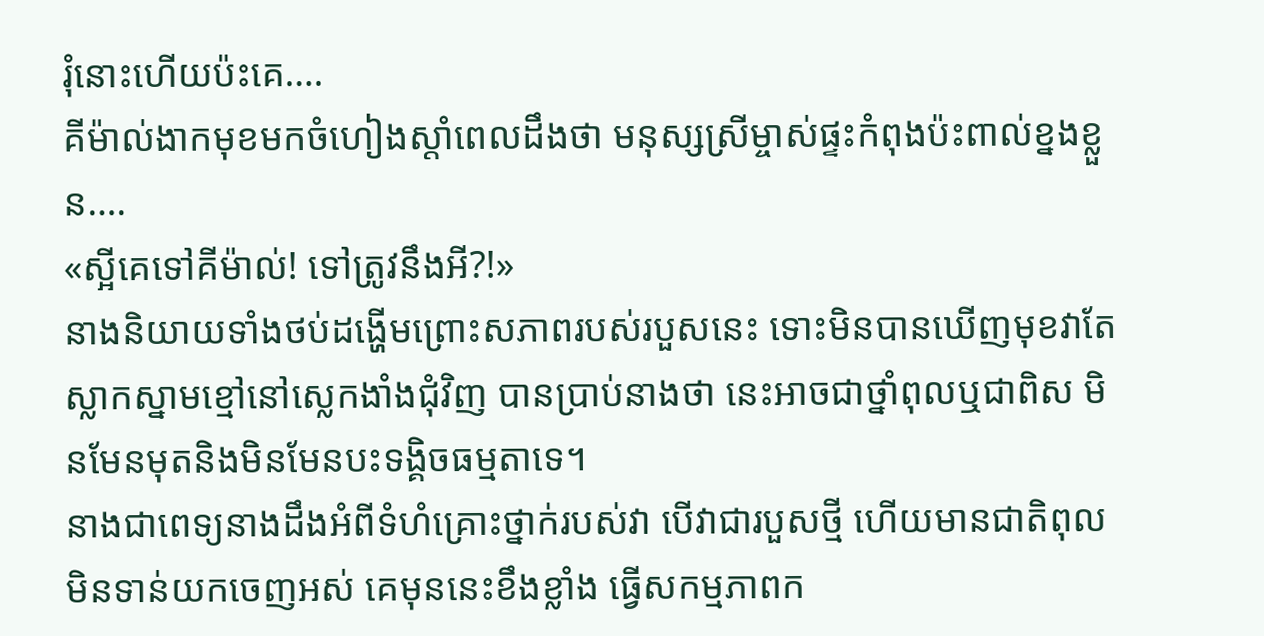រុំនោះហើយប៉ះគេ….
គីម៉ាល់ងាកមុខមកចំហៀងស្តាំពេលដឹងថា មនុស្សស្រីម្ចាស់ផ្ទះកំពុងប៉ះពាល់ខ្នងខ្លួន….
«ស្អីគេទៅគីម៉ាល់! ទៅត្រូវនឹងអី?!»
នាងនិយាយទាំងថប់ដង្ហើមព្រោះសភាពរបស់របួសនេះ ទោះមិនបានឃើញមុខវាតែស្លាកស្នាមខ្មៅនៅស្លេកងាំងជុំវិញ បានប្រាប់នាងថា នេះអាចជាថ្នាំពុលឬជាពិស មិនមែនមុតនិងមិនមែនបះទង្គិចធម្មតាទេ។
នាងជាពេទ្យនាងដឹងអំពីទំហំគ្រោះថ្នាក់របស់វា បើវាជារបួសថ្មី ហើយមានជាតិពុលមិនទាន់យកចេញអស់ គេមុននេះខឹងខ្លាំង ធ្វើសកម្មភាពក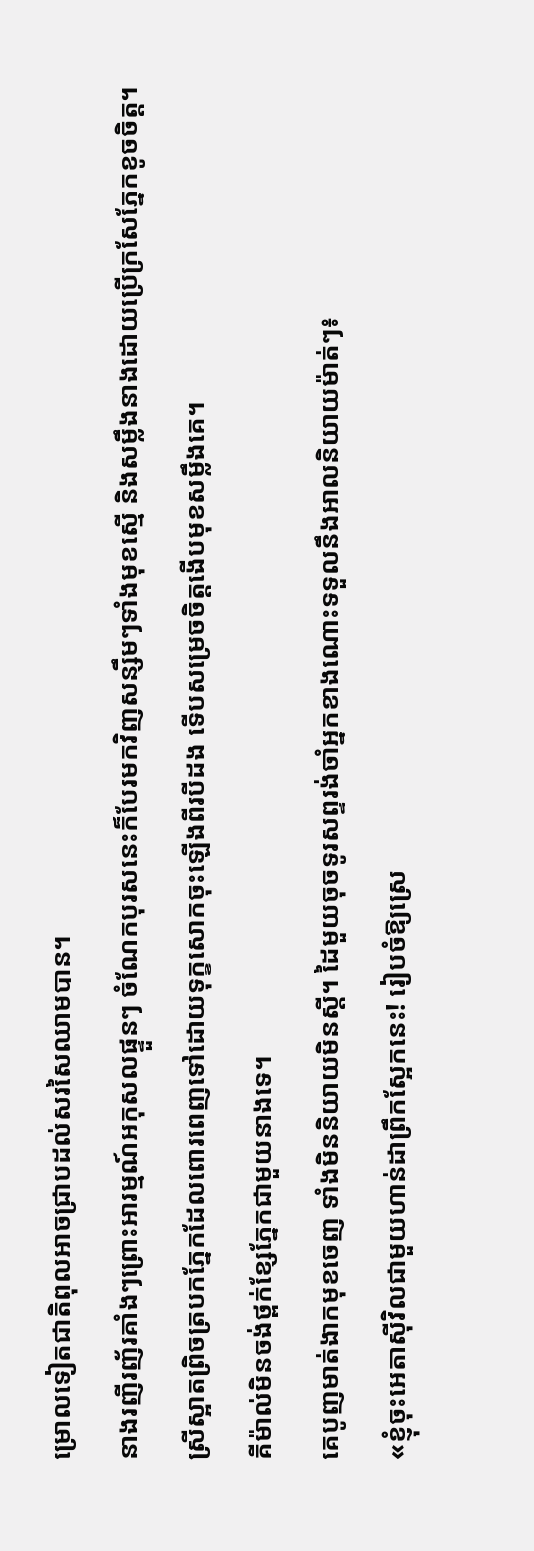ម្រោលទៀតជាតិពុលអាចជ្រាបដល់សរសៃឈាមបាន។
នាងរញីរញ័រគាំងៗព្រោះអារម្មណ៍អកុសលផ្ទួនៗ ចំណែកបុរសនេះក៏បែរមកវិញសន្សឹមៗទាំងមុខស្មើ និងសម្លឹងនាងដោយប្រើក្រសែភ្នែកខូចចិត្ត។
ស្រីស្អាតព្រិចត្របកភ្នែកដែលពោរពេញទៅដោយទុក្ខសោកចុះឡើងពីរបីដង ទើបសម្រេចចិត្តងើបមុខសម្លឹងគេ។
គីម៉ាល់មិនចង់ថ្ពក់ខ្សែភ្នែកជាមួយនាងទេ។
គេបូញមាត់ងាកមុខចេញ ទាំងមិននិយាយមិនស្តី។ ដៃមួយចុចទូរសព្ទរង់ចាំអ្នកខាងណោះទទួលនឹងអាលនិយាយម៉ាត់ៗ៖
«ខ្ញុំចុះអេតាស៊ីវិលជាមួយហាន់ដាព្រឹកស្អែកនេះ! រៀបចំឱ្យស្រេ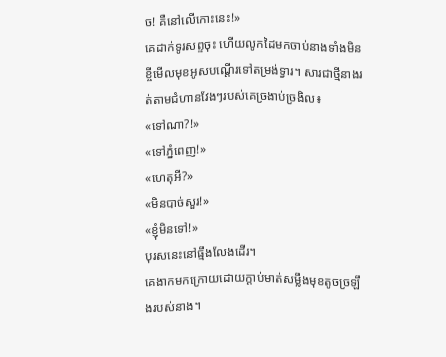ច! គឺនៅលើកោះនេះ!»
គេដាក់ទូរសព្ទចុះ ហើយលូកដៃមកចាប់នាងទាំងមិនខ្ចីមើលមុខអូសបណ្តើរទៅតម្រង់ទ្វារ។ សារជាថ្មីនាងរត់តាមជំហានវែងៗរបស់គេច្រងាប់ច្រងិល៖
«ទៅណា?!»
«ទៅភ្នំពេញ!»
«ហេតុអី?»
«មិនបាច់សួរ!»
«ខ្ញុំមិនទៅ!»
បុរសនេះនៅធ្មឹងលែងដើរ។
គេងាកមកក្រោយដោយក្តាប់មាត់សម្លឹងមុខតូចច្រឡឹងរបស់នាង។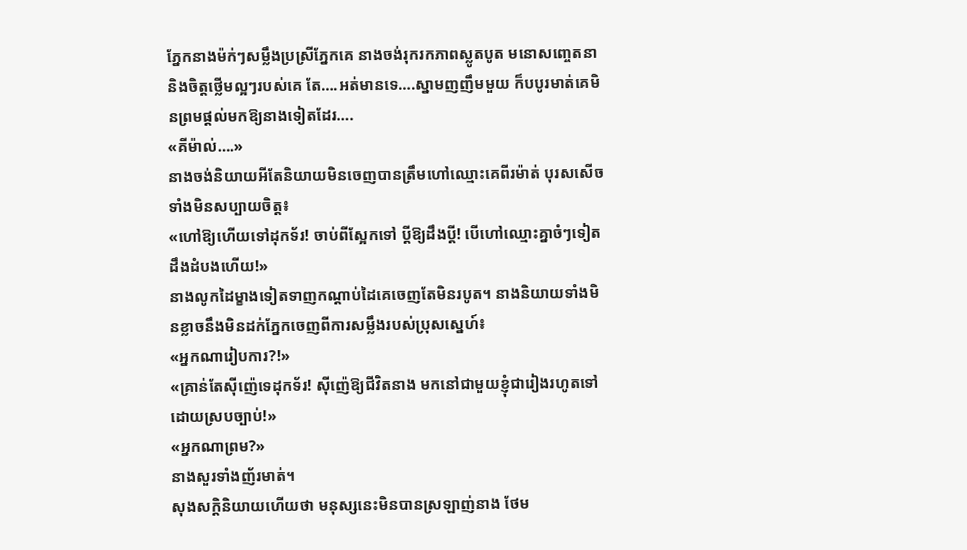ភ្នែកនាងម៉ក់ៗសម្លឹងប្រស្រីភ្នែកគេ នាងចង់រុករកភាពស្លូតបូត មនោសញ្ចេតនានិងចិត្តថ្លើមល្អៗរបស់គេ តែ….អត់មានទេ….ស្នាមញញឹមមួយ ក៏បបូរមាត់គេមិនព្រមផ្តល់មកឱ្យនាងទៀតដែរ….
«គីម៉ាល់….»
នាងចង់និយាយអីតែនិយាយមិនចេញបានត្រឹមហៅឈ្មោះគេពីរម៉ាត់ បុរសសើចទាំងមិនសប្បាយចិត្ត៖
«ហៅឱ្យហើយទៅដុកទ័រ! ចាប់ពីស្អែកទៅ ប្តីឱ្យដឹងប្តី! បើហៅឈ្មោះគ្នាចំៗទៀត ដឹងដំបងហើយ!»
នាងលូកដៃម្ខាងទៀតទាញកណ្តាប់ដៃគេចេញតែមិនរបូត។ នាងនិយាយទាំងមិនខ្លាចនឹងមិនដក់ភ្នែកចេញពីការសម្លឹងរបស់ប្រុសស្នេហ៍៖
«អ្នកណារៀបការ?!»
«គ្រាន់តែស៊ីញ៉េទេដុកទ័រ! ស៊ីញ៉េឱ្យជីវិតនាង មកនៅជាមួយខ្ញុំជារៀងរហូតទៅដោយស្របច្បាប់!»
«អ្នកណាព្រម?»
នាងសួរទាំងញ័រមាត់។
សុងសក្តិនិយាយហើយថា មនុស្សនេះមិនបានស្រឡាញ់នាង ថែម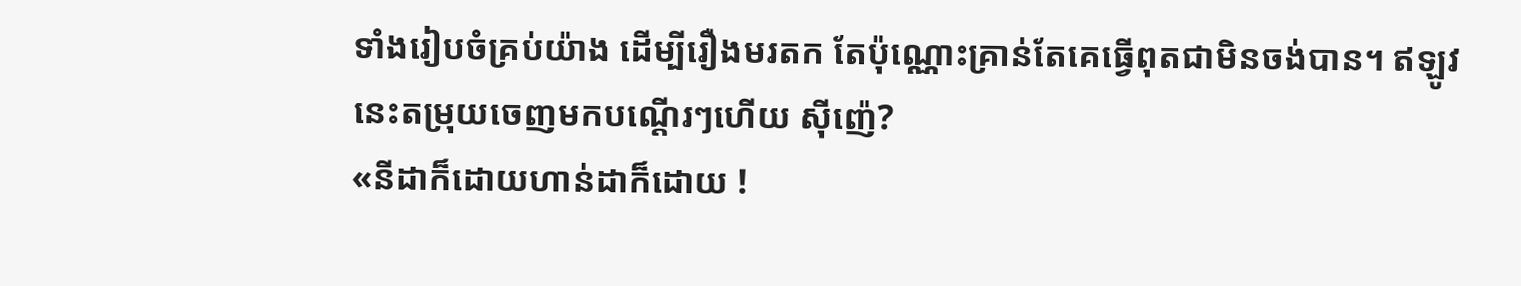ទាំងរៀបចំគ្រប់យ៉ាង ដើម្បីរឿងមរតក តែប៉ុណ្ណោះគ្រាន់តែគេធ្វើពុតជាមិនចង់បាន។ ឥឡូវនេះតម្រុយចេញមកបណ្តើរៗហើយ ស៊ីញ៉េ?
«នីដាក៏ដោយហាន់ដាក៏ដោយ !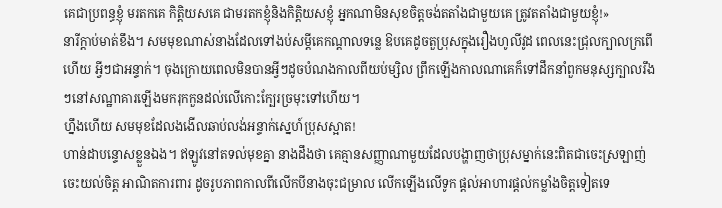គេជាប្រពន្ធខ្ញុំ មរតកគេ កិត្តិយសគេ ជាមរតកខ្ញុំនិងកិត្តិយសខ្ញុំ អ្នកណាមិនសុខចិត្តចង់តតាំងជាមួយគេ ត្រូវតតាំងជាមួយខ្ញុំ!»
នារីក្តាប់មាត់ខឹង។ សមមុខណាស់នាងដែលទៅងប់សម្តីគេកណ្តាលទន្លេ ឱបគេដូចតួប្រុសក្នុងរឿងហូលីវូដ ពេលនេះជ្រុលក្បាលក្រពើហើយ អ្វីៗជាអន្ទាក់។ ចុងក្រោយពេលមិនបានអ្វីៗដូចបំណងកាលពីយប់ម្សិល ព្រឹកឡើងកាលណាគេក៏ទៅដឹកនាំពួកមនុស្សក្បាលរឹងៗនៅសណ្ឋាគារឡើងមករុកកួនដល់លើកោះក្បែរច្រមុះទៅហើយ។
ហ្នឹងហើយ សមមុខដែលងងើលឆាប់លង់អន្ទាក់ស្នេហ៍ប្រុសស្អាត!
ហាន់ដាបន្ទោសខ្លួនឯង។ ឥឡូវនៅតទល់មុខគ្នា នាងដឹងថា គេគ្មានសញ្ញាណាមួយដែលបង្ហាញថាប្រុសម្នាក់នេះពិតជាចេះស្រឡាញ់ ចេះយល់ចិត្ត អាណិតការពារ ដូចរូបភាពកាលពីលើកបីនាងចុះជម្រាល លើកឡើងលើទូក ផ្តល់អាហារផ្តល់កម្លាំងចិត្តទៀតទេ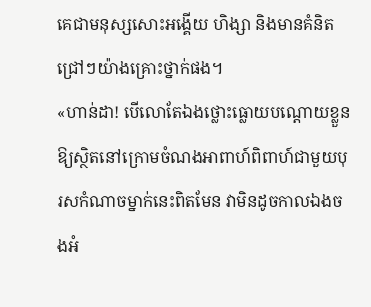គេជាមនុស្សសោះអង្គើយ ហិង្សា និងមានគំនិតជ្រៅៗយ៉ាងគ្រោះថ្នាក់ផង។
«ហាន់ដា! បើលោតែឯងថ្លោះធ្លោយបណ្តោយខ្លួន ឱ្យស្ថិតនៅក្រោមចំណងអាពាហ៍ពិពាហ៍ជាមួយបុរសកំណាចម្នាក់នេះពិតមែន វាមិនដូចកាលឯងចងអំ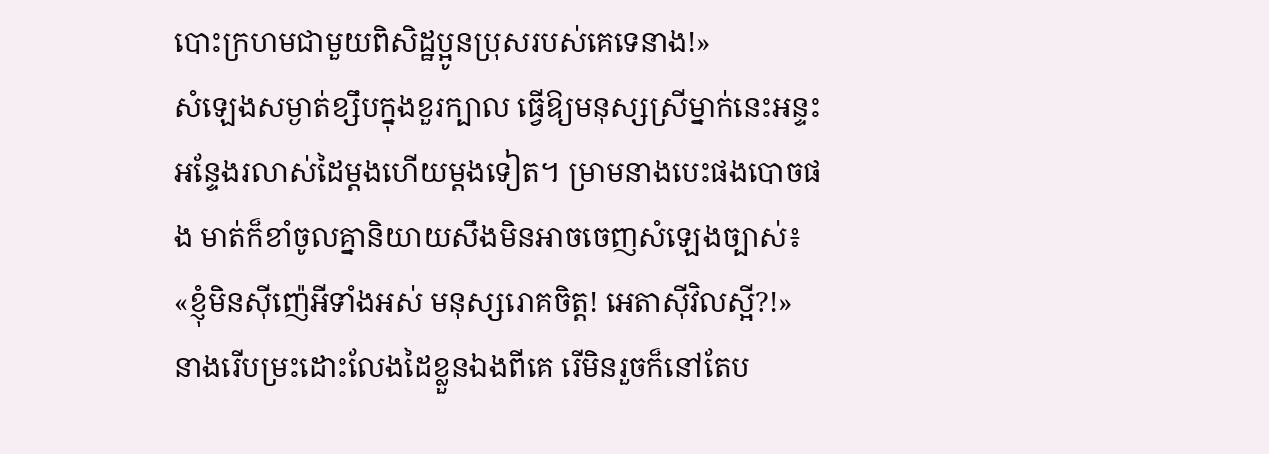បោះក្រហមជាមួយពិសិដ្ឋប្អូនប្រុសរបស់គេទេនាង!»
សំឡេងសម្ងាត់ខ្សឹបក្នុងខួរក្បាល ធ្វើឱ្យមនុស្សស្រីម្នាក់នេះអន្ទះអន្ទែងរលាស់ដៃម្តងហើយម្តងទៀត។ ម្រាមនាងបេះផងបោចផង មាត់ក៏ខាំចូលគ្នានិយាយសឹងមិនអាចចេញសំឡេងច្បាស់៖
«ខ្ញុំមិនស៊ីញ៉េអីទាំងអស់ មនុស្សរោគចិត្ត! អេតាស៊ីវិលស្អី?!»
នាងរើបម្រះដោះលែងដៃខ្លួនឯងពីគេ រើមិនរួចក៏នៅតែប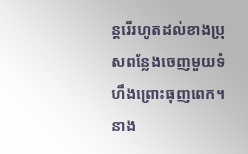ន្តរើរហូតដល់ខាងប្រុសពន្លែងចេញមួយទំហឹងព្រោះធុញពេក។
នាង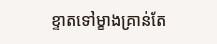ខ្ទាតទៅម្ខាងគ្រាន់តែ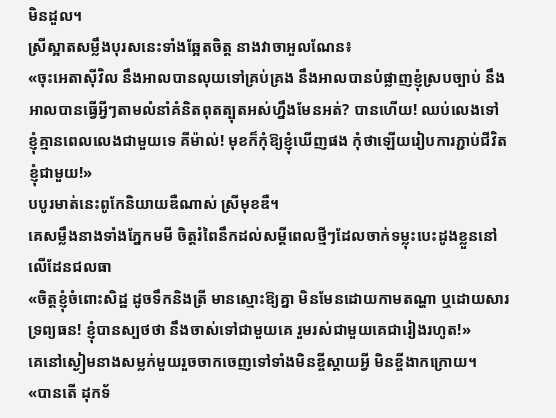មិនដួល។
ស្រីស្អាតសម្លឹងបុរសនេះទាំងឆ្អែតចិត្ត នាងវាចាអួលណែន៖
«ចុះអេតាស៊ីវិល នឹងអាលបានលុយទៅគ្រប់គ្រង នឹងអាលបានបំផ្លាញខ្ញុំស្របច្បាប់ នឹងអាលបានធ្វើអ្វីៗតាមលំនាំគំនិតពុតត្បុតអស់ហ្នឹងមែនអត់? បានហើយ! ឈប់លេងទៅ ខ្ញុំគ្មានពេលលេងជាមួយទេ គីម៉ាល់! មុខក៏កុំឱ្យខ្ញុំឃើញផង កុំថាឡើយរៀបការភ្ជាប់ជីវិតខ្ញុំជាមួយ!»
បបូរមាត់នេះពូកែនិយាយឌឺណាស់ ស្រីមុខឌឺ។
គេសម្លឹងនាងទាំងភ្នែកមមី ចិត្តរំពៃនឹកដល់សម្តីពេលថ្មីៗដែលចាក់ទម្លុះបេះដូងខ្លួននៅលើដែនជលធា
«ចិត្តខ្ញុំចំពោះសិដ្ឋ ដូចទឹកនិងត្រី មានស្មោះឱ្យគ្នា មិនមែនដោយកាមតណ្ហា ឬដោយសារទ្រព្យធន! ខ្ញុំបានស្បថថា នឹងចាស់ទៅជាមួយគេ រួមរស់ជាមួយគេជារៀងរហូត!»
គេនៅស្ងៀមនាងសម្លក់មួយរួចចាកចេញទៅទាំងមិនខ្ចីស្តាយអ្វី មិនខ្ចីងាកក្រោយ។
«បានតើ ដុកទ័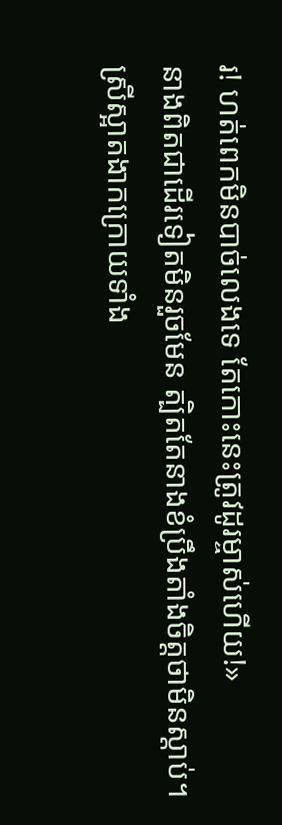រ! ហត់ពេកមិនបាច់លេងទេ តែកោះនេះត្រូវដូរម្ចាស់ហើយ!»
នាងពិតជាដើរទៀតមិនរួចមែន ត្បិតតែនាងខំប្រឹងតាំងចិត្តថាមិនស្តាប់។
ស្រីស្អាតងាកក្រោយទាំង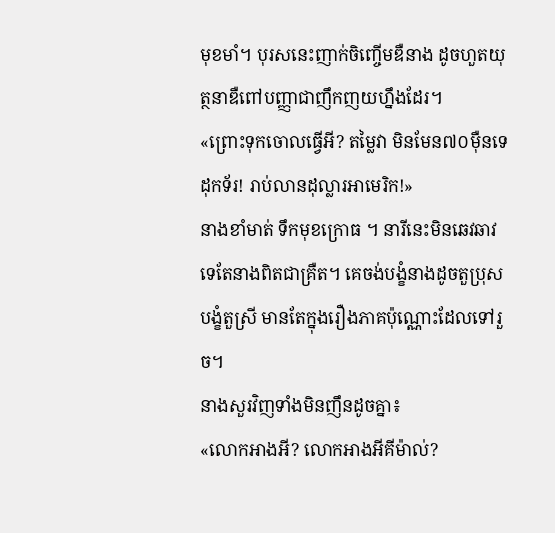មុខមាំ។ បុរសនេះញាក់ចិញ្ចើមឌឺនាង ដូចហួតយុត្ថនាឌឺពៅបញ្ញាជាញឹកញយហ្នឹងដែរ។
«ព្រោះទុកចោលធ្វើអី? តម្លៃវា មិនមែន៧០ម៉ឺនទេដុកទ័រ! រាប់លានដុល្លារអាមេរិក!»
នាងខាំមាត់ ទឹកមុខក្រោធ ។ នារីនេះមិនឆេវឆាវទេតែនាងពិតជាគ្រឺត។ គេចង់បង្ខំនាងដូចតួប្រុសបង្ខំតួស្រី មានតែក្នុងរឿងភាគប៉ុណ្ណោះដែលទៅរួច។
នាងសួរវិញទាំងមិនញឹនដូចគ្នា៖
«លោកអាងអី? លោកអាងអីគីម៉ាល់?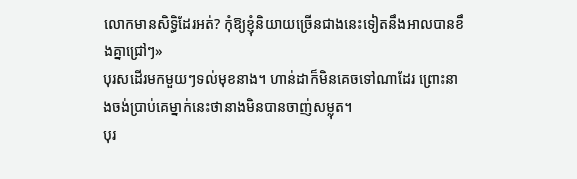លោកមានសិទ្ធិដែរអត់? កុំឱ្យខ្ញុំនិយាយច្រើនជាងនេះទៀតនឹងអាលបានខឹងគ្នាជ្រៅៗ»
បុរសដើរមកមួយៗទល់មុខនាង។ ហាន់ដាក៏មិនគេចទៅណាដែរ ព្រោះនាងចង់ប្រាប់គេម្នាក់នេះថានាងមិនបានចាញ់សម្លុត។
បុរ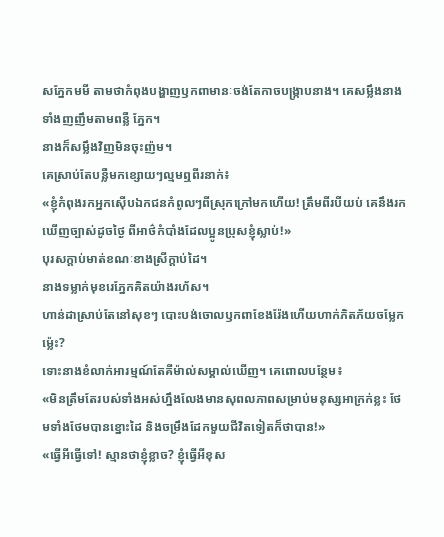សភ្នែកមមី តាមថាកំពុងបង្ហាញឫកពាមានៈចង់តែកាចបង្ក្រាបនាង។ គេសម្លឹងនាងទាំងញញឹមតាមពន្លឺ ភ្នែក។
នាងក៏សម្លឹងវិញមិនចុះញ៉ម។
គេស្រាប់តែបន្លឺមកខ្សោយៗល្មមឮពីរនាក់៖
«ខ្ញុំកំពុងរកអ្នកស៊ើបឯកជនកំពូលៗពីស្រុកក្រៅមកហើយ! ត្រឹមពីរបីយប់ គេនឹងរកឃើញច្បាស់ដូចថ្ងៃ ពីអាថ៌កំបាំងដែលប្អូនប្រុសខ្ញុំស្លាប់!»
បុរសក្តាប់មាត់ខណៈខាងស្រីក្តាប់ដៃ។
នាងទម្លាក់មុខរេភ្នែកគិតយ៉ាងរហ័ស។
ហាន់ដាស្រាប់តែនៅសុខៗ បោះបង់ចោលឫកពាខែងរ៉ែងហើយហាក់ភិតភ័យចម្លែកម្ល៉េះ?
ទោះនាងខំលាក់អារម្មណ៍តែគីម៉ាល់សម្គាល់ឃើញ។ គេពោលបន្ថែម៖
«មិនត្រឹមតែរបស់ទាំងអស់ហ្នឹងលែងមានសុពលភាពសម្រាប់មនុស្សអាក្រក់ខ្លះ ថែមទាំងថែមបានខ្នោះដៃ និងចម្រឹងដែកមួយជីវិតទៀតក៏ថាបាន!»
«ធ្វើអីធ្វើទៅ! ស្មានថាខ្ញុំខ្លាច? ខ្ញុំធ្វើអីខុស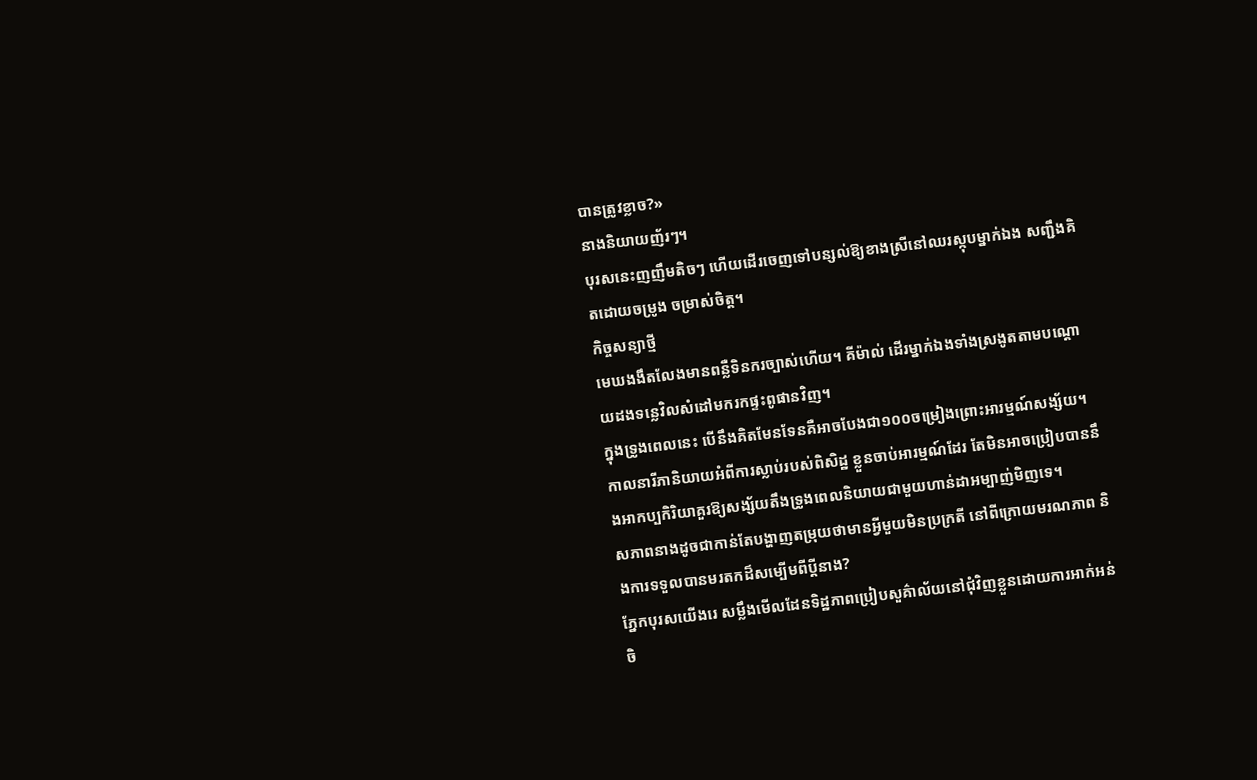បានត្រូវខ្លាច?»
នាងនិយាយញ័រៗ។
បុរសនេះញញឹមតិចៗ ហើយដើរចេញទៅបន្សល់ឱ្យខាងស្រីនៅឈរស្កុបម្នាក់ឯង សញ្ជឹងគិតដោយចម្រូង ចម្រាស់ចិត្ត។
កិច្ចសន្យាថ្មី
មេឃងងឹតលែងមានពន្លឺទិនករច្បាស់ហើយ។ គីម៉ាល់ ដើរម្នាក់ឯងទាំងស្រងូតតាមបណ្តោយដងទន្លេវិលសំដៅមករកផ្ទះពូផានវិញ។
ក្នុងទ្រូងពេលនេះ បើនឹងគិតមែនទែនគឺអាចបែងជា១០០ចម្រៀងព្រោះអារម្មណ៍សង្ស័យ។
កាលនារីភានិយាយអំពីការស្លាប់របស់ពិសិដ្ឋ ខ្លួនចាប់អារម្មណ៍ដែរ តែមិនអាចប្រៀបបាននឹងអាកប្បកិរិយាគួរឱ្យសង្ស័យតឹងទ្រូងពេលនិយាយជាមួយហាន់ដាអម្បាញ់មិញទេ។
សភាពនាងដូចជាកាន់តែបង្ហាញតម្រុយថាមានអ្វីមួយមិនប្រក្រតី នៅពីក្រោយមរណភាព និងការទទួលបានមរតកដ៏សម្បើមពីប្តីនាង?
ភ្នែកបុរសយើងរេ សម្លឹងមើលដែនទិដ្ឋភាពប្រៀបសួគ៌ាល័យនៅជុំវិញខ្លួនដោយការអាក់អន់ចិ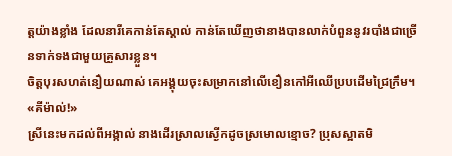ត្តយ៉ាងខ្លាំង ដែលនារីគេកាន់តែស្គាល់ កាន់តែឃើញថានាងបានលាក់បំពួននូវរបាំងជាច្រើនទាក់ទងជាមួយគ្រួសារខ្លួន។
ចិត្តបុរសហត់នឿយណាស់ គេអង្គុយចុះសម្រាកនៅលើខឿនកៅអីឈើប្របដើមជ្រៃក្រឹម។
«គីម៉ាល់!»
ស្រីនេះមកដល់ពីអង្កាល់ នាងដើរស្រាលស្ងើកដូចស្រមោលខ្មោច? ប្រុសស្អាតមិ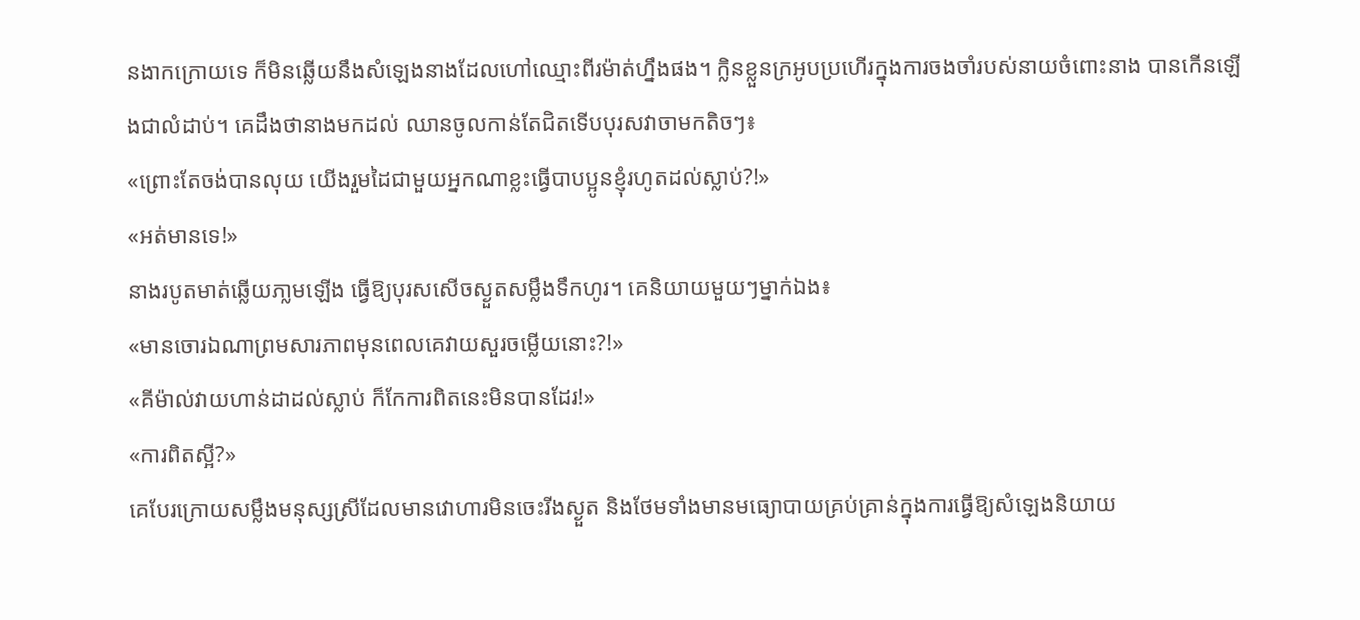នងាកក្រោយទេ ក៏មិនឆ្លើយនឹងសំឡេងនាងដែលហៅឈ្មោះពីរម៉ាត់ហ្នឹងផង។ ក្លិនខ្លួនក្រអូបប្រហើរក្នុងការចងចាំរបស់នាយចំពោះនាង បានកើនឡើងជាលំដាប់។ គេដឹងថានាងមកដល់ ឈានចូលកាន់តែជិតទើបបុរសវាចាមកតិចៗ៖
«ព្រោះតែចង់បានលុយ យើងរួមដៃជាមួយអ្នកណាខ្លះធ្វើបាបប្អូនខ្ញុំរហូតដល់ស្លាប់?!»
«អត់មានទេ!»
នាងរបូតមាត់ឆ្លើយភា្លមឡើង ធ្វើឱ្យបុរសសើចស្ងួតសម្លឹងទឹកហូរ។ គេនិយាយមួយៗម្នាក់ឯង៖
«មានចោរឯណាព្រមសារភាពមុនពេលគេវាយសួរចម្លើយនោះ?!»
«គីម៉ាល់វាយហាន់ដាដល់ស្លាប់ ក៏កែការពិតនេះមិនបានដែរ!»
«ការពិតស្អី?»
គេបែរក្រោយសម្លឹងមនុស្សស្រីដែលមានវោហារមិនចេះរីងស្ងួត និងថែមទាំងមានមធ្យោបាយគ្រប់គ្រាន់ក្នុងការធ្វើឱ្យសំឡេងនិយាយ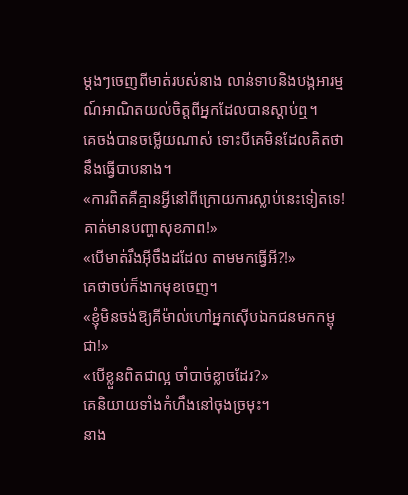ម្តងៗចេញពីមាត់របស់នាង លាន់ទាបនិងបង្កអារម្មណ៍អាណិតយល់ចិត្តពីអ្នកដែលបានស្តាប់ឮ។
គេចង់បានចម្លើយណាស់ ទោះបីគេមិនដែលគិតថានឹងធ្វើបាបនាង។
«ការពិតគឺគ្មានអ្វីនៅពីក្រោយការស្លាប់នេះទៀតទេ! គាត់មានបញ្ហាសុខភាព!»
«បើមាត់រឹងអ៊ីចឹងដដែល តាមមកធ្វើអី?!»
គេថាចប់ក៏ងាកមុខចេញ។
«ខ្ញុំមិនចង់ឱ្យគីម៉ាល់ហៅអ្នកស៊ើបឯកជនមកកម្ពុជា!»
«បើខ្លួនពិតជាល្អ ចាំបាច់ខ្លាចដែរ?»
គេនិយាយទាំងកំហឹងនៅចុងច្រមុះ។
នាង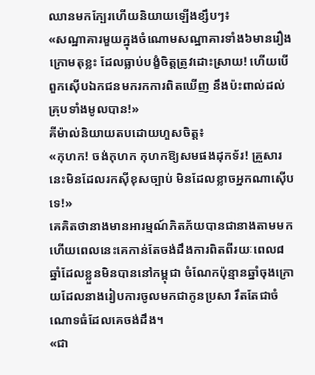ឈានមកក្បែរហើយនិយាយឡើងខ្សឹបៗ៖
«សណ្ឋាគារមួយក្នុងចំណោមសណ្ឋាគារទាំង៦មានរឿងក្រោមតុខ្លះ ដែលធ្លាប់បង្ខំចិត្តត្រូវដោះស្រាយ! ហើយបើពួកស៊ើបឯកជនមករកការពិតឃើញ នឹងប៉ះពាល់ដល់គ្រុបទាំងមូលបាន!»
គីម៉ាល់និយាយតបដោយហួសចិត្ត៖
«កុហក! ចង់កុហក កុហកឱ្យសមផងដុកទ័រ! គ្រួសារនេះមិនដែលរកស៊ីខុសច្បាប់ មិនដែលខ្លាចអ្នកណាស៊ើបទេ!»
គេគិតថានាងមានអារម្មណ៍ភិតភ័យបានជានាងតាមមក ហើយពេលនេះគេកាន់តែចង់ដឹងការពិតពីរយៈពេល៨ឆ្នាំដែលខ្លួនមិនបាននៅកម្ពុជា ចំណែកប៉ុន្មានឆ្នាំចុងក្រោយដែលនាងរៀបការចូលមកជាកូនប្រសា រឹតតែជាចំណោទធំដែលគេចង់ដឹង។
«ជា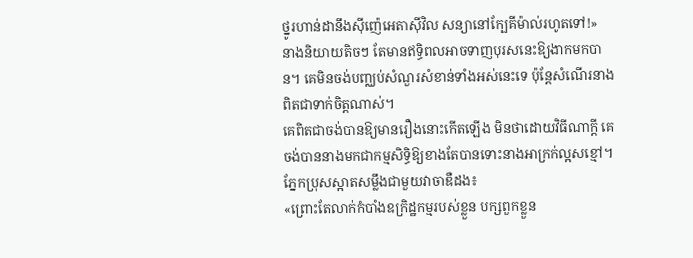ថ្នូរហាន់ដានឹងស៊ីញ៉េអេតាស៊ីវិល សន្យានៅក្បែគីម៉ាល់រហូតទៅ!»
នាងនិយាយតិចៗ តែមានឥទ្ធិពលអាចទាញបុរសនេះឱ្យងាកមកបាន។ គេមិនចង់បញ្ឈប់សំណួរសំខាន់ទាំងអស់នេះទេ ប៉ុន្តែសំណើរនាងពិតជាទាក់ចិត្តណាស់។
គេពិតជាចង់បានឱ្យមានរឿងនោះកើតឡើង មិនថាដោយវិធីណាក្តី គេចង់បាននាងមកជាកម្មសិទ្ធិឱ្យខាងតែបានទោះនាងអាក្រក់ល្អសខ្មៅ។
ភ្នែកប្រុសស្អាតសម្លឹងជាមួយវាចាឌឺដង៖
«ព្រោះតែលាក់កំបាំងឧក្រិដ្ឋកម្មរបស់ខ្លួន បក្សពួកខ្លួន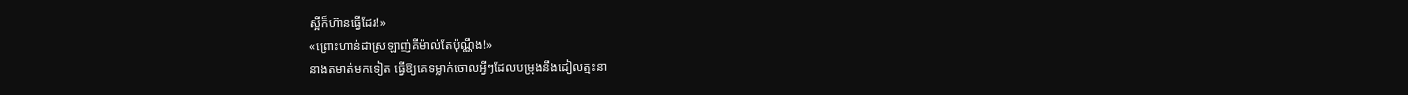ស្អីក៏ហ៊ានធ្វើដែរ!»
«ព្រោះហាន់ដាស្រឡាញ់គីម៉ាល់តែប៉ុណ្ណឹង!»
នាងតមាត់មកទៀត ធ្វើឱ្យគេទម្លាក់ចោលអ្វីៗដែលបម្រុងនឹងដៀលត្មះនា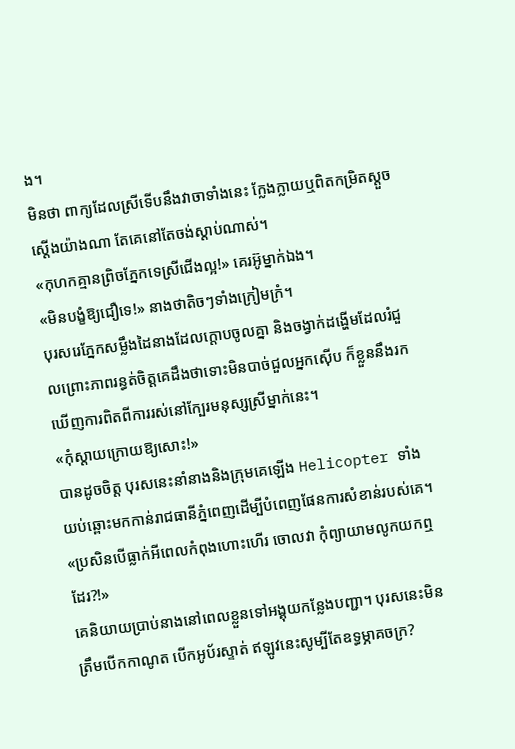ង។
មិនថា ពាក្យដែលស្រីទើបនឹងវាចាទាំងនេះ ក្លែងក្លាយឬពិតកម្រិតស្តួចស្តើងយ៉ាងណា តែគេនៅតែចង់ស្តាប់ណាស់។
«កុហកគ្មានព្រិចភ្នែកទេស្រីជើងល្អ!» គេរអ៊ូម្នាក់ឯង។
«មិនបង្ខំឱ្យជឿទេ!» នាងថាតិចៗទាំងក្រៀមក្រំ។
បុរសរេភ្នែកសម្លឹងដៃនាងដែលក្តោបចូលគ្នា និងចង្វាក់ដង្ហើមដែលរំជួលព្រោះភាពរន្ធត់ចិត្តគេដឹងថាទោះមិនបាច់ជួលអ្នកស៊ើប ក៏ខ្លួននឹងរកឃើញការពិតពីការរស់នៅក្បែរមនុស្សស្រីម្នាក់នេះ។
«កុំស្តាយក្រោយឱ្យសោះ!»
បានដូចចិត្ត បុរសនេះនាំនាងនិងក្រុមគេឡើង Helicopter ទាំងយប់ឆ្ពោះមកកាន់រាជធានីភ្នំពេញដើម្បីបំពេញផែនការសំខាន់របស់គេ។
«ប្រសិនបើធ្លាក់អីពេលកំពុងហោះហើរ ចោលវា កុំព្យាយាមលូកយកឮដែរ?!»
គេនិយាយប្រាប់នាងនៅពេលខ្លួនទៅអង្គុយកន្លែងបញ្ជា។ បុរសនេះមិនត្រឹមបើកកាណូត បើកអូប័រស្ទាត់ ឥឡូវនេះសូម្បីតែឧទ្ធម្ភាគចក្រ?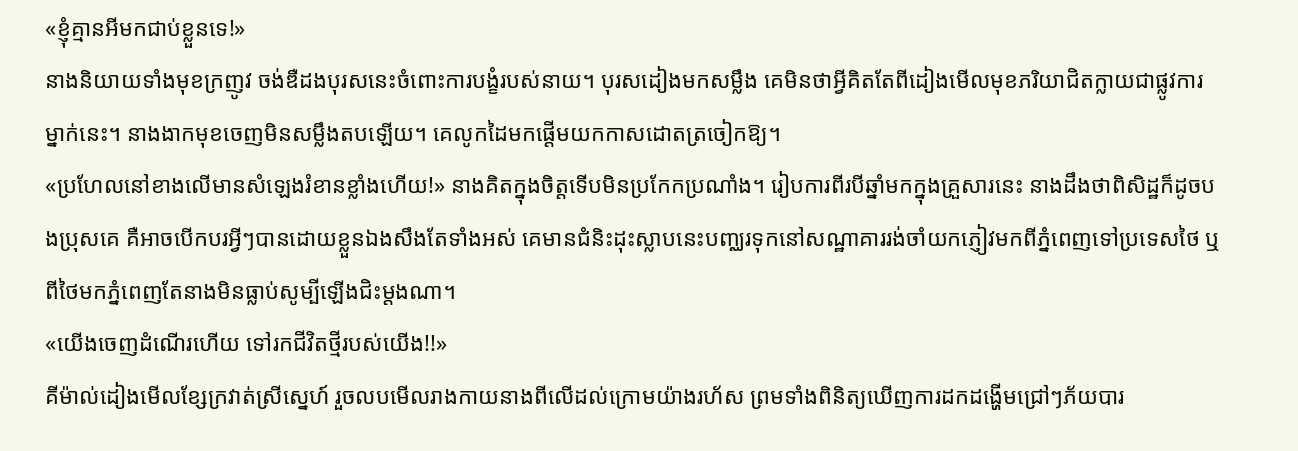«ខ្ញុំគ្មានអីមកជាប់ខ្លួនទេ!»
នាងនិយាយទាំងមុខក្រញូវ ចង់ឌឺដងបុរសនេះចំពោះការបង្ខំរបស់នាយ។ បុរសដៀងមកសម្លឹង គេមិនថាអ្វីគិតតែពីដៀងមើលមុខភរិយាជិតក្លាយជាផ្លូវការម្នាក់នេះ។ នាងងាកមុខចេញមិនសម្លឹងតបឡើយ។ គេលូកដៃមកផ្តើមយកកាសដោតត្រចៀកឱ្យ។
«ប្រហែលនៅខាងលើមានសំឡេងរំខានខ្លាំងហើយ!» នាងគិតក្នុងចិត្តទើបមិនប្រកែកប្រណាំង។ រៀបការពីរបីឆ្នាំមកក្នុងគ្រួសារនេះ នាងដឹងថាពិសិដ្ឋក៏ដូចបងប្រុសគេ គឺអាចបើកបរអ្វីៗបានដោយខ្លួនឯងសឹងតែទាំងអស់ គេមានជំនិះដុះស្លាបនេះបញ្ឈរទុកនៅសណ្ឋាគាររង់ចាំយកភ្ញៀវមកពីភ្នំពេញទៅប្រទេសថៃ ឬពីថៃមកភ្នំពេញតែនាងមិនធ្លាប់សូម្បីឡើងជិះម្តងណា។
«យើងចេញដំណើរហើយ ទៅរកជីវិតថ្មីរបស់យើង!!»
គីម៉ាល់ដៀងមើលខ្សែក្រវាត់ស្រីស្នេហ៍ រួចលបមើលរាងកាយនាងពីលើដល់ក្រោមយ៉ាងរហ័ស ព្រមទាំងពិនិត្យឃើញការដកដង្ហើមជ្រៅៗភ័យបារ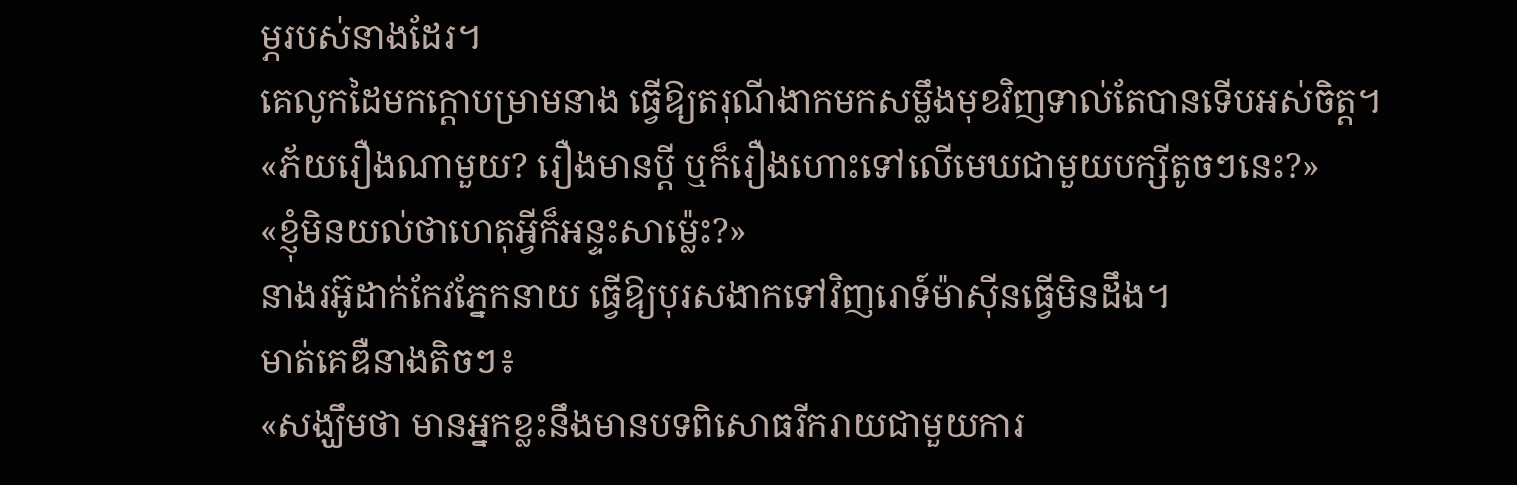ម្ភរបស់នាងដែរ។
គេលូកដៃមកក្តោបម្រាមនាង ធ្វើឱ្យតរុណីងាកមកសម្លឹងមុខវិញទាល់តែបានទើបអស់ចិត្ត។
«ភ័យរឿងណាមួយ? រឿងមានប្តី ឬក៏រឿងហោះទៅលើមេឃជាមួយបក្សីតូចៗនេះ?»
«ខ្ញុំមិនយល់ថាហេតុអ្វីក៏អន្ទះសាម្ល៉េះ?»
នាងរអ៊ូដាក់កែវភ្នែកនាយ ធ្វើឱ្យបុរសងាកទៅវិញរោទ៍ម៉ាស៊ីនធ្វើមិនដឹង។
មាត់គេឌឺនាងតិចៗ៖
«សង្ឃឹមថា មានអ្នកខ្លះនឹងមានបទពិសោធរីករាយជាមួយការ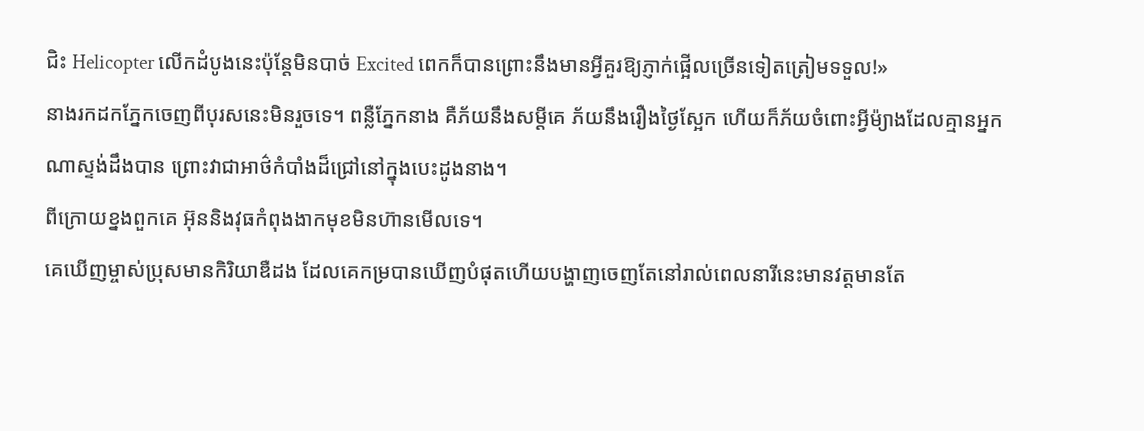ជិះ Helicopter លើកដំបូងនេះប៉ុន្តែមិនបាច់ Excited ពេកក៏បានព្រោះនឹងមានអ្វីគួរឱ្យភ្ញាក់ផ្អើលច្រើនទៀតត្រៀមទទួល!»
នាងរកដកភ្នែកចេញពីបុរសនេះមិនរួចទេ។ ពន្លឺភ្នែកនាង គឺភ័យនឹងសម្តីគេ ភ័យនឹងរឿងថ្ងៃស្អែក ហើយក៏ភ័យចំពោះអ្វីម៉្យាងដែលគ្មានអ្នកណាស្ទង់ដឹងបាន ព្រោះវាជាអាថ៌កំបាំងដ៏ជ្រៅនៅក្នុងបេះដូងនាង។
ពីក្រោយខ្នងពួកគេ អ៊ុននិងវុធកំពុងងាកមុខមិនហ៊ានមើលទេ។
គេឃើញម្ចាស់ប្រុសមានកិរិយាឌឺដង ដែលគេកម្របានឃើញបំផុតហើយបង្ហាញចេញតែនៅរាល់ពេលនារីនេះមានវត្តមានតែ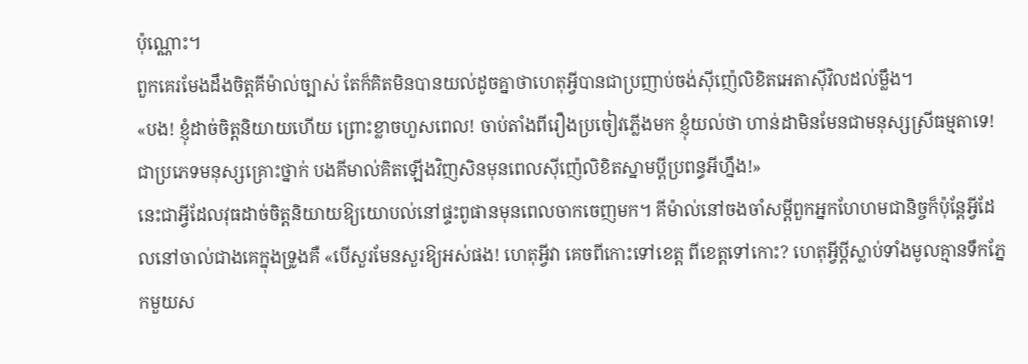ប៉ុណ្ណោះ។
ពួកគេរមែងដឹងចិត្តគីម៉ាល់ច្បាស់ តែក៏គិតមិនបានយល់ដូចគ្នាថាហេតុអ្វីបានជាប្រញាប់ចង់ស៊ីញ៉េលិខិតអេតាស៊ីវិលដល់ម្លឹង។
«បង! ខ្ញុំដាច់ចិត្តនិយាយហើយ ព្រោះខ្លាចហួសពេល! ចាប់តាំងពីរឿងប្រចៀវភ្លើងមក ខ្ញុំយល់ថា ហាន់ដាមិនមែនជាមនុស្សស្រីធម្មតាទេ! ជាប្រភេទមនុស្សគ្រោះថ្នាក់ បងគីមាល់គិតឡើងវិញសិនមុនពេលស៊ីញ៉េលិខិតស្នាមប្តីប្រពន្ធអីហ្នឹង!»
នេះជាអ្វីដែលវុធដាច់ចិត្តនិយាយឱ្យយោបល់នៅផ្ទះពូផានមុនពេលចាកចេញមក។ គីម៉ាល់នៅចងចាំសម្តីពួកអ្នកហែហមជានិច្ចក៏ប៉ុន្តែអ្វីដែលនៅចាល់ជាងគេក្នុងទ្រូងគឺ «បើសួរមែនសួរឱ្យអស់ផង! ហេតុអ្វីវា គេចពីកោះទៅខេត្ត ពីខេត្តទៅកោះ? ហេតុអ្វីប្តីស្លាប់ទាំងមូលគ្មានទឹកភ្នែកមួយស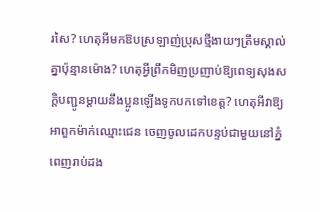រសៃ? ហេតុអីមកឱបស្រឡាញ់ប្រុសថ្មីងាយៗត្រឹមស្គាល់គ្នាប៉ុន្មានម៉ោង? ហេតុអ្វីព្រឹកមិញប្រញាប់ឱ្យពេទ្យសុងសក្តិបញ្ជូនម្តាយនឹងប្អូនឡើងទូកបកទៅខេត្ត? ហេតុអីវាឱ្យអាពួកម៉ាក់ឈ្មោះជេន ចេញចូលដេកបន្ទប់ជាមួយនៅភ្នំពេញរាប់ដង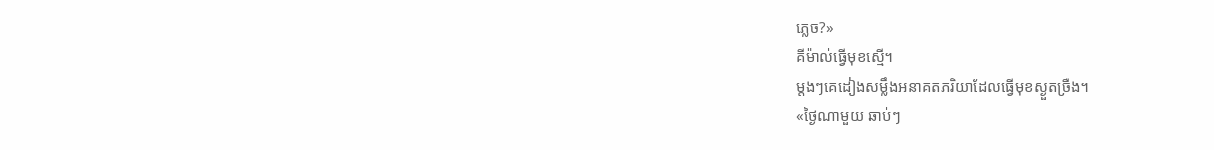ភ្លេច?»
គីម៉ាល់ធ្វើមុខស្មើ។
ម្តងៗគេដៀងសម្លឹងអនាគតភរិយាដែលធ្វើមុខស្ងួតច្រឺង។
«ថ្ងៃណាមួយ ឆាប់ៗ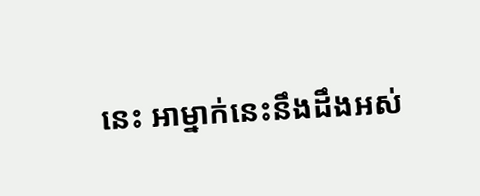នេះ អាម្នាក់នេះនឹងដឹងអស់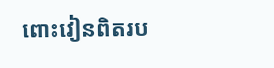ពោះវៀនពិតរប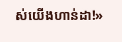ស់យើងហាន់ដា!»